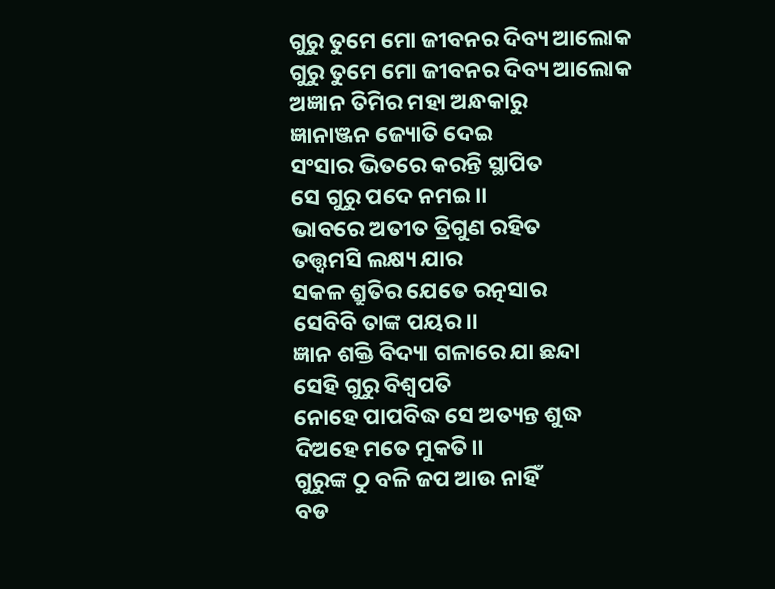ଗୁରୁ ତୁମେ ମୋ ଜୀବନର ଦିବ୍ୟ ଆଲୋକ
ଗୁରୁ ତୁମେ ମୋ ଜୀବନର ଦିବ୍ୟ ଆଲୋକ
ଅଜ୍ଞାନ ତିମିର ମହା ଅନ୍ଧକାରୁ
ଜ୍ଞାନାଞ୍ଜନ ଜ୍ୟୋତି ଦେଇ
ସଂସାର ଭିତରେ କରନ୍ତି ସ୍ଥାପିତ
ସେ ଗୁରୁ ପଦେ ନମଇ।।
ଭାବରେ ଅତୀତ ତ୍ରିଗୁଣ ରହିତ
ତତ୍ତ୍ୱମସି ଲକ୍ଷ୍ୟ ଯାର
ସକଳ ଶ୍ରୁତିର ଯେତେ ରତ୍ନସାର
ସେବିବି ତାଙ୍କ ପୟର।।
ଜ୍ଞାନ ଶକ୍ତି ବିଦ୍ୟା ଗଳାରେ ଯା ଛନ୍ଦା
ସେହି ଗୁରୁ ବିଶ୍ଵପତି
ନୋହେ ପାପବିଦ୍ଧ ସେ ଅତ୍ୟନ୍ତ ଶୁଦ୍ଧ
ଦିଅହେ ମତେ ମୁକତି।।
ଗୁରୁଙ୍କ ଠୁ ବଳି ଜପ ଆଉ ନାହିଁ
ବଡ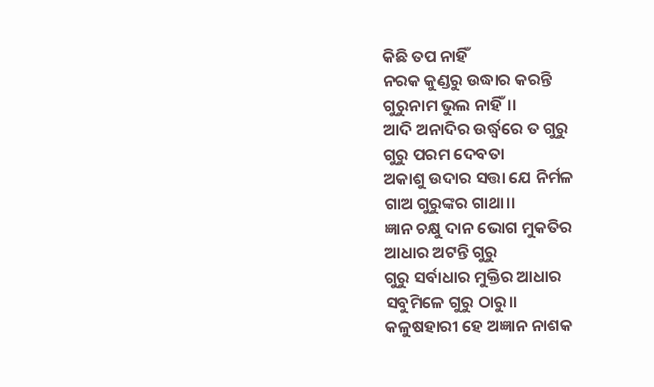କିଛି ତପ ନାହିଁ
ନରକ କୁଣ୍ଡରୁ ଉଦ୍ଧାର କରନ୍ତି
ଗୁରୁନାମ ଭୁଲ ନାହିଁ।।
ଆଦି ଅନାଦିର ଉର୍ଦ୍ଧ୍ବରେ ତ ଗୁରୁ
ଗୁରୁ ପରମ ଦେବତା
ଅକାଶୁ ଉଦାର ସତ୍ତା ଯେ ନିର୍ମଳ
ଗାଅ ଗୁରୁଙ୍କର ଗାଥା।।
ଜ୍ଞାନ ଚକ୍ଷୁ ଦାନ ଭୋଗ ମୁକତିର
ଆଧାର ଅଟନ୍ତି ଗୁରୁ
ଗୁରୁ ସର୍ବାଧାର ମୁକ୍ତିର ଆଧାର
ସବୁମିଳେ ଗୁରୁ ଠାରୁ।।
କଳୁଷହାରୀ ହେ ଅଜ୍ଞାନ ନାଶକ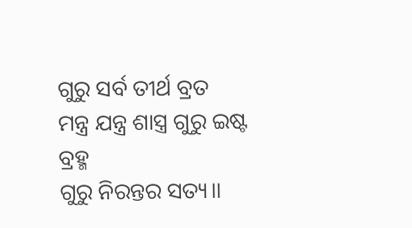ଗୁରୁ ସର୍ବ ତୀର୍ଥ ବ୍ରତ
ମନ୍ତ୍ର ଯନ୍ତ୍ର ଶାସ୍ତ୍ର ଗୁରୁ ଇଷ୍ଟ ବ୍ରହ୍ମ
ଗୁରୁ ନିରନ୍ତର ସତ୍ୟ।।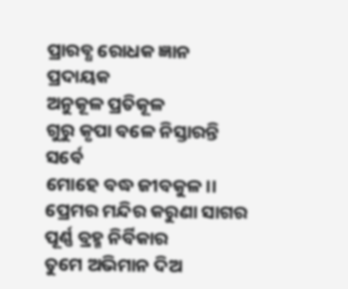ପ୍ରାରବ୍ଧ ରୋଧକ ଜ୍ଞାନ ପ୍ରଦାୟକ
ଅନୁକୂଳ ପ୍ରତିକୂଳ
ଗୁରୁ କୃପା ବଳେ ନିସ୍ତାରନ୍ତି ସର୍ବେ
ମୋହେ ବଦ୍ଧ ଜୀବକୁଳ।।
ପ୍ରେମର ମନ୍ଦିର କରୁଣା ସାଗର
ପୂର୍ଣ୍ଣ ବ୍ରହ୍ମ ନିର୍ବିକାର
ତୁମେ ଅଭିମାନ ଦିଅ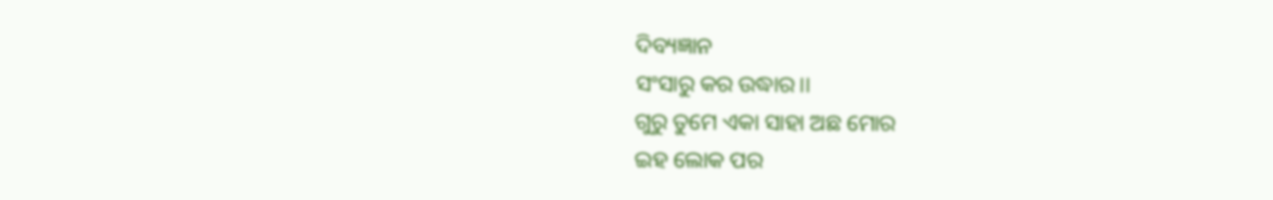ଦିବ୍ୟଜ୍ଞାନ
ସଂସାରୁ କର ଉଦ୍ଧାର।।
ଗୁରୁ ତୁମେ ଏକା ସାହା ଅଛ ମୋର
ଇହ ଲୋକ ପର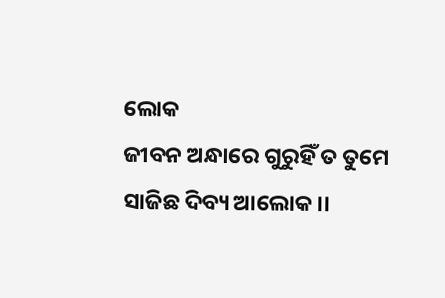ଲୋକ
ଜୀବନ ଅନ୍ଧାରେ ଗୁରୁହିଁ ତ ତୁମେ
ସାଜିଛ ଦିବ୍ୟ ଆଲୋକ।।